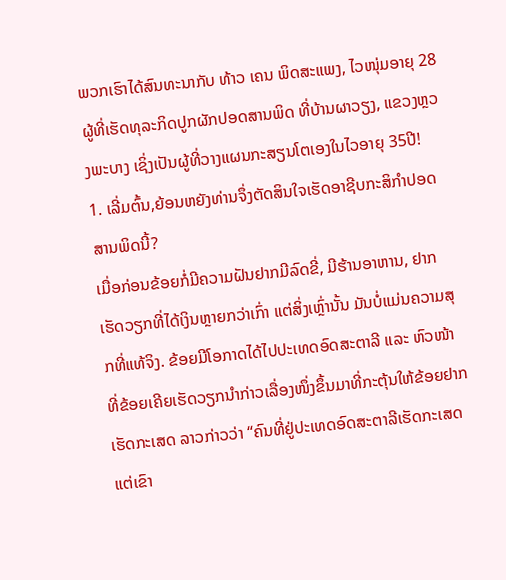ພວກເຮົາໄດ້ສົນທະນາກັບ ທ້າວ ເຄນ ພິດສະແພງ, ໄວໜຸ່ມອາຍຸ 28 ຜູ້ທີ່ເຮັດທຸລະກິດປູກຜັກປອດສານພິດ ທີ່ບ້ານຜາວຽງ, ແຂວງຫຼວງພະບາງ ເຊິ່ງເປັນຜູ້ທີ່ວາງແຜນກະສຽນໂຕເອງໃນໄວອາຍຸ 35ປີ!
1. ເລີ່ມຕົ້ນ,ຍ້ອນຫຍັງທ່ານຈຶ່ງຕັດສິນໃຈເຮັດອາຊີບກະສິກຳປອດສານພິດນີ້?
ເມື່ອກ່ອນຂ້ອຍກໍ່ມີຄວາມຝັນຢາກມີລົດຂີ່, ມີຮ້ານອາຫານ, ຢາກເຮັດວຽກທີ່ໄດ້ເງິນຫຼາຍກວ່າເກົ່າ ແຕ່ສິ່ງເຫຼົ່ານັ້ນ ມັນບໍ່ແມ່ນຄວາມສຸກທີ່ແທ້ຈິງ. ຂ້ອຍມີໂອກາດໄດ້ໄປປະເທດອົດສະຕາລີ ແລະ ຫົວໜ້າທີ່ຂ້ອຍເຄີຍເຮັດວຽກນຳກ່າວເລື່ອງໜຶ່ງຂຶ້ນມາທີ່ກະຕຸ້ນໃຫ້ຂ້ອຍຢາກເຮັດກະເສດ ລາວກ່າວວ່າ “ຄົນທີ່ຢູ່ປະເທດອົດສະຕາລີເຮັດກະເສດ ແຕ່ເຂົາ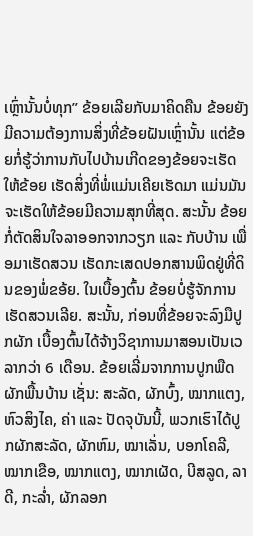ເຫຼົ່ານັ້ນບໍ່ທຸກ” ຂ້ອຍເລີຍກັບມາຄິດຄືນ ຂ້ອຍຍັງມີຄວາມຕ້ອງການສິ່ງທີ່ຂ້ອຍຝັນເຫຼົ່ານັ້ນ ແຕ່ຂ້ອຍກໍ່ຮູ້ວ່າການກັບໄປບ້ານເກີດຂອງຂ້ອຍຈະເຮັດໃຫ້ຂ້ອຍ ເຮັດສິ່ງທີ່ພໍ່ແມ່ນເຄີຍເຮັດມາ ແມ່ນມັນຈະເຮັດໃຫ້ຂ້ອຍມີຄວາມສຸກທີ່ສຸດ. ສະນັ້ນ ຂ້ອຍກໍ່ຕັດສິນໃຈລາອອກຈາກວຽກ ແລະ ກັບບ້ານ ເພື່ອມາເຮັດສວນ ເຮັດກະເສດປອກສານພິດຢູ່ທີ່ດິນຂອງພໍ່ຂອ້ຍ. ໃນເບື້ອງຕົ້ນ ຂ້ອຍບໍ່ຮູ້ຈັກການເຮັດສວນເລີຍ. ສະນັ້ນ, ກ່ອນທີ່ຂ້ອຍຈະລົງມືປູກຜັກ ເບື້ອງຕົ້ນໄດ້ຈ້າງວິຊາການມາສອນເປັນເວລາກວ່າ 6 ເດືອນ. ຂ້ອຍເລີ່ມຈາກການປູກພືດຜັກພື້ນບ້ານ ເຊັ່ນ: ສະລັດ, ຜັກບົ້ງ, ໝາກແຕງ, ຫົວສິງໄຄ, ຄ່າ ແລະ ປັດຈຸບັນນີ້, ພວກເຮົາໄດ້ປູກຜັກສະລັດ, ຜັກຫົມ, ໝາເລັ່ນ, ບອກໂຄລີ, ໝາກເຂືອ, ໝາກແຕງ, ໝາກເຜັດ, ບີສລູດ, ລາດີ, ກະລ່ຳ, ຜັກລອກ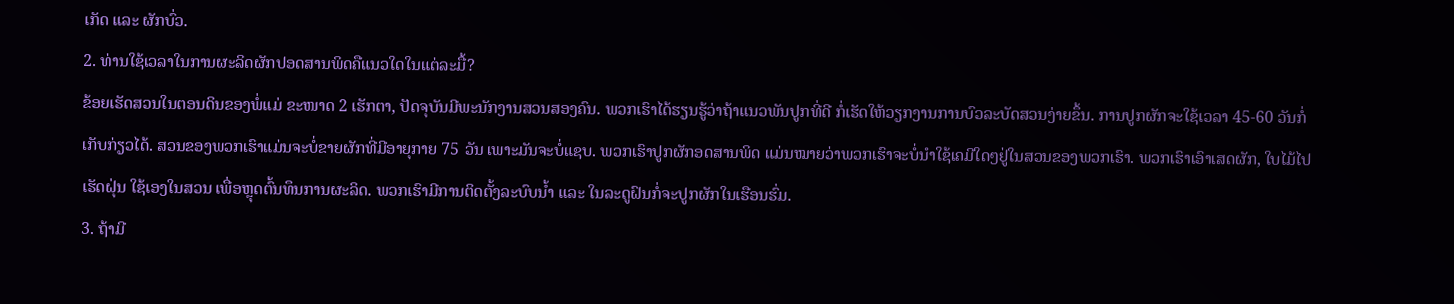ເກັດ ແລະ ຜັກບົ່ວ.
2. ທ່ານໃຊ້ເວລາໃນການຜະລິດຜັກປອດສານພິດຄືແນວໃດໃນແຕ່ລະມື້?
ຂ້ອຍເຮັດສວນໃນຕອນດິນຂອງພໍ່ແມ່ ຂະໜາດ 2 ເຮັກຕາ, ປັດຈຸບັນມີພະນັກງານສວນສອງຄົນ. ພວກເຮົາໄດ້ຮຽນຮູ້ວ່າຖ້າແນວພັນປູກທີ່ດີ ກໍ່ເຮັດໃຫ້ວຽກງານການບົວລະບັດສວນງ່າຍຂຶ້ນ. ການປູກຜັກຈະໃຊ້ເວລາ 45-60 ວັນກໍ່ເກັບກ່ຽວໄດ້. ສວນຂອງພວກເຮົາແມ່ນຈະບໍ່ຂາຍຜັກທີ່ມີອາຍຸກາຍ 75 ວັນ ເພາະມັນຈະບໍ່ແຊບ. ພວກເຮົາປູກຜັກອດສານພິດ ແມ່ນໝາຍວ່າພວກເຮົາຈະບໍ່ນຳໃຊ້ເຄມີໃດໆຢູ່ໃນສວນຂອງພວກເຮົາ. ພວກເຮົາເອົາເສດຜັກ, ໃບໄມ້ໄປເຮັດຝຸ່ນ ໃຊ້ເອງໃນສວນ ເພື່ອຫຼຸດຕົ້ນທຶນການຜະລິດ. ພວກເຮົາມີການຕິດຕັ້ງລະບົບນ້ຳ ແລະ ໃນລະດູຝົນກໍ່ຈະປູກຜັກໃນເຮືອນຮົ່ມ.
3. ຖ້າມີ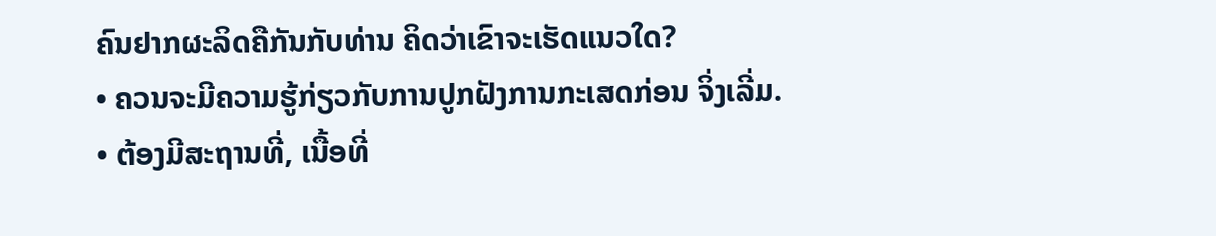ຄົນຢາກຜະລິດຄືກັນກັບທ່ານ ຄິດວ່າເຂົາຈະເຮັດແນວໃດ?
• ຄວນຈະມີຄວາມຮູ້ກ່ຽວກັບການປູກຝັງການກະເສດກ່ອນ ຈິ່ງເລີ່ມ.
• ຕ້ອງມີສະຖານທີ່, ເນື້ອທີ່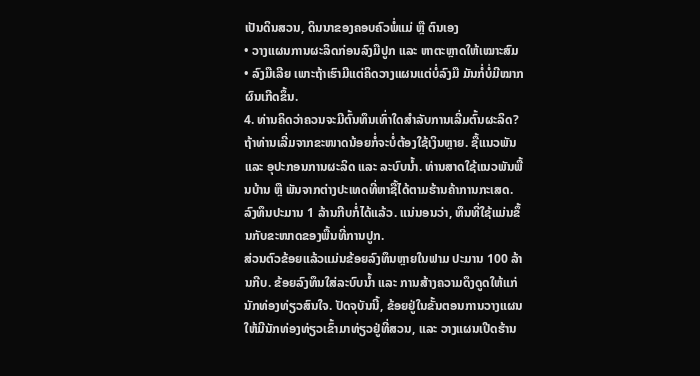ເປັນດິນສວນ, ດິນນາຂອງຄອບຄົວພໍ່ແມ່ ຫຼື ຕົນເອງ
• ວາງແຜນການຜະລິດກ່ອນລົງມືປູກ ແລະ ຫາຕະຫຼາດໃຫ້ເໝາະສົມ
• ລົງມືເລີຍ ເພາະຖ້າເຮົາມີແຕ່ຄິດວາງແຜນແຕ່ບໍ່ລົງມື ມັນກໍ່ບໍ່ມີໝາກຜົນເກີດຂຶ້ນ.
4. ທ່ານຄິດວ່າຄວນຈະມີຕົ້ນທຶນເທົ່າໃດສຳລັບການເລີ່ມຕົ້ນຜະລິດ?
ຖ້າທ່ານເລີ່ມຈາກຂະໜາດນ້ອຍກໍ່ຈະບໍ່ຕ້ອງໃຊ້ເງິນຫຼາຍ. ຊື້ແນວພັນ ແລະ ອຸປະກອນການຜະລິດ ແລະ ລະບົບນ້ຳ. ທ່ານສາດໃຊ້ແນວພັນພື້ນບ້ານ ຫຼື ພັນຈາກຕ່າງປະເທດທີ່ຫາຊື້ໄດ້ຕາມຮ້ານຄ້າການກະເສດ. ລົງທຶນປະມານ 1 ລ້ານກີບກໍ່ໄດ້ແລ້ວ. ແນ່ນອນວ່າ, ທຶນທີ່ໃຊ້ແມ່ນຂຶ້ນກັບຂະໜາດຂອງພື້ນທີ່ການປູກ.
ສ່ວນຕົວຂ້ອຍແລ້ວແມ່ນຂ້ອຍລົງທຶນຫຼາຍໃນຟາມ ປະມານ 100 ລ້ານກີບ. ຂ້ອຍລົງທຶນໃສ່ລະບົບນ້ຳ ແລະ ການສ້າງຄວາມດຶງດູດໃຫ້ແກ່ນັກທ່ອງທ່ຽວສົນໃຈ. ປັດຈຸບັນນີ້, ຂ້ອຍຢູ່ໃນຂັ້ນຕອນການວາງແຜນໃຫ້ມີນັກທ່ອງທ່ຽວເຂົ້າມາທ່ຽວຢູ່ທີ່ສວນ, ແລະ ວາງແຜນເປີດຮ້ານ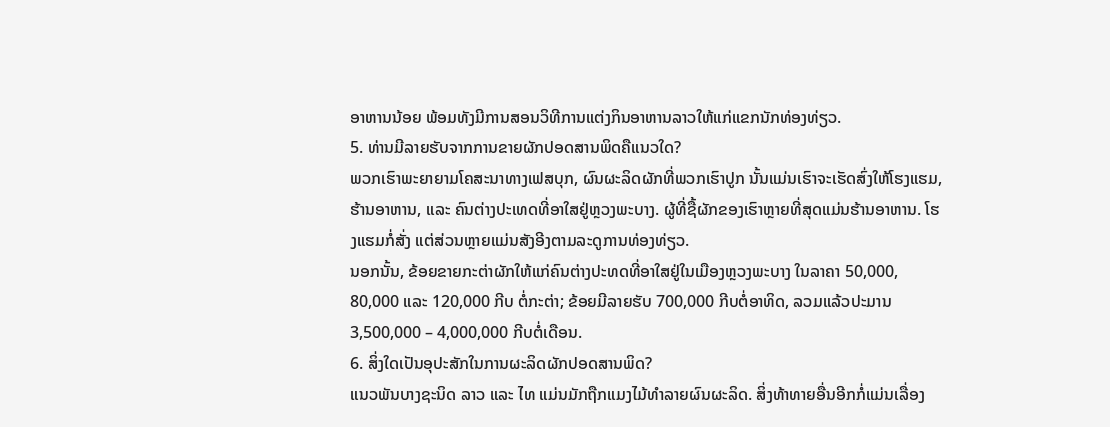ອາຫານນ້ອຍ ພ້ອມທັງມີການສອນວິທີການແຕ່ງກິນອາຫານລາວໃຫ້ແກ່ແຂກນັກທ່ອງທ່ຽວ.
5. ທ່ານມີລາຍຮັບຈາກການຂາຍຜັກປອດສານພິດຄືແນວໃດ?
ພວກເຮົາພະຍາຍາມໂຄສະນາທາງເຟສບຸກ, ຜົນຜະລິດຜັກທີ່ພວກເຮົາປູກ ນັ້ນແມ່ນເຮົາຈະເຮັດສົ່ງໃຫ້ໂຮງແຮມ, ຮ້ານອາຫານ, ແລະ ຄົນຕ່າງປະເທດທີ່ອາໃສຢູ່ຫຼວງພະບາງ. ຜູ້ທີ່ຊື້ຜັກຂອງເຮົາຫຼາຍທີ່ສຸດແມ່ນຮ້ານອາຫານ. ໂຮງແຮມກໍ່ສັ່ງ ແຕ່ສ່ວນຫຼາຍແມ່ນສັງອີງຕາມລະດູການທ່ອງທ່ຽວ.
ນອກນັ້ນ, ຂ້ອຍຂາຍກະຕ່າຜັກໃຫ້ແກ່ຄົນຕ່າງປະທດທີ່ອາໃສຢູ່ໃນເມືອງຫຼວງພະບາງ ໃນລາຄາ 50,000, 80,000 ແລະ 120,000 ກີບ ຕໍ່ກະຕ່າ; ຂ້ອຍມີລາຍຮັບ 700,000 ກີບຕໍ່ອາທິດ, ລວມແລ້ວປະມານ 3,500,000 – 4,000,000 ກີບຕໍ່ເດືອນ.
6. ສິ່ງໃດເປັນອຸປະສັກໃນການຜະລິດຜັກປອດສານພິດ?
ແນວພັນບາງຊະນິດ ລາວ ແລະ ໄທ ແມ່ນມັກຖືກແມງໄມ້ທຳລາຍຜົນຜະລິດ. ສິ່ງທ້າທາຍອື່ນອີກກໍ່ແມ່ນເລື່ອງ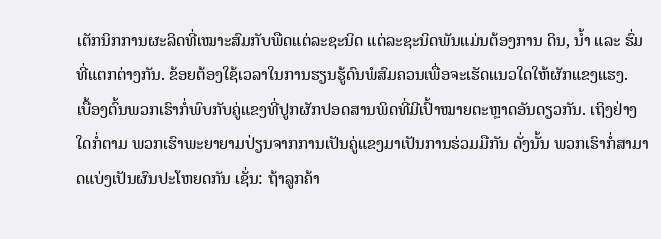ເຕັກນິກການຜະລິດທີ່ເໝາະສົມກັບພືດແຕ່ລະຊະນິດ ແຕ່ລະຊະນິດພັນແມ່ນຕ້ອງການ ດິນ, ນ້ຳ ແລະ ຮົ່ມທີ່ແຕກຕ່າງກັນ. ຂ້ອຍຕ້ອງໃຊ້ເວລາໃນການຮຽນຮູ້ດົນພໍສົມຄວນເພື່ອຈະເຮັດແນວໃດໃຫ້ຜັກແຂງແຮງ.
ເບື້ອງຕົ້ນພວກເຮົາກໍ່ພົບກັບຄູ່ແຂງທີ່ປູກຜັກປອດສານພິດທີ່ມີເປົ້າໝາຍຕະຫຼາດອັນດຽວກັນ. ເຖິງຢ່າງໃດກໍ່ຕາມ ພວກເຮົາພະຍາຍາມປ່ຽນຈາກການເປັນຄູ່ແຂງມາເປັນການຮ່ວມມືກັນ ດັ່ງນັ້ນ ພວກເຮົາກໍ່ສາມາດແບ່ງເປັນຜົນປະໂຫຍດກັນ ເຊັ່ນ: ຖ້າລູກຄ້າ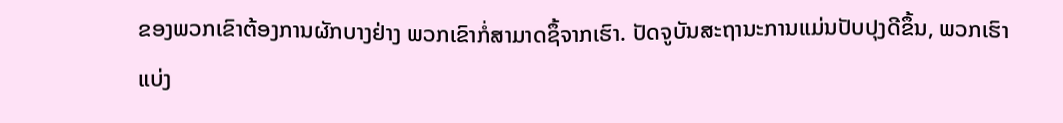ຂອງພວກເຂົາຕ້ອງການຜັກບາງຢ່າງ ພວກເຂົາກໍ່ສາມາດຊຶ້ຈາກເຮົາ. ປັດຈູບັນສະຖານະການແມ່ນປັບປຸງດີຂຶ້ນ, ພວກເຮົາແບ່ງ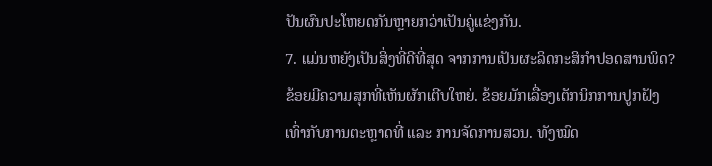ປັນຜົນປະໂຫຍດກັນຫຼາຍກວ່າເປັນຄູ່ແຂ່ງກັນ.
7. ແມ່ນຫຍັງເປັນສິ່ງທີ່ດີທີ່ສຸດ ຈາກການເປັນຜະລິດກະສິກຳປອດສານພິດ?
ຂ້ອຍມີຄວາມສຸກທີ່ເຫັນຜັກເຕີບໃຫຍ່. ຂ້ອຍມັກເລື່ອງເຕັກນິກການປູກຝັງ ເທົ່າກັບການຕະຫຼາດທີ່ ແລະ ການຈັດການສວນ. ທັງໝົດ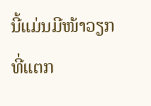ນີ້ແມ່ນມີໜ້າວຽກທີ່ແຕກ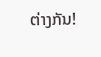ຕ່າງກັນ!